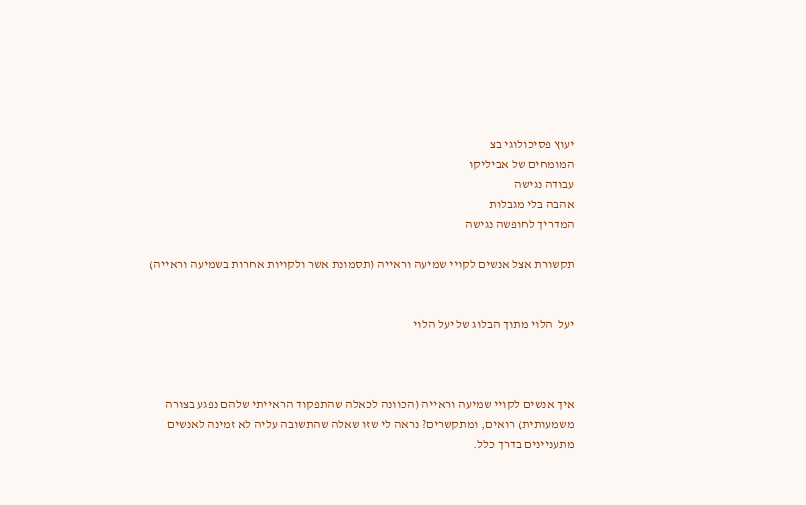יעוץ פסיכולוגי בצ
המומחים של אביליקו
עבודה נגישה
אהבה בלי מגבלות
המדריך לחופשה נגישה

תקשורת אצל אנשים לקויי שמיעה וראייה (תסמונת אשר ולקויות אחרות בשמיעה וראייה)


יעל  הלוי מתוך הבלוג של יעל הלוי



איך אנשים לקויי שמיעה וראייה (הכוונה לכאלה שהתפקוד הראייתי שלהם נפגע בצורה משמעותית) רואים, ומתקשרים? נראה לי שזו שאלה שהתשובה עליה לא זמינה לאנשים מתעניינים בדרך כלל.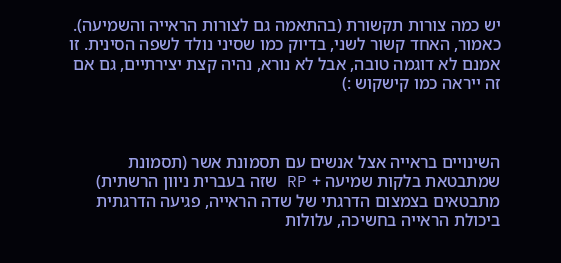יש כמה צורות תקשורת (בהתאמה גם לצורות הראייה והשמיעה). כאמור, האחד קשור לשני, בדיוק כמו שסיני נולד לשפה הסינית. זו אמנם לא דוגמה טובה, אבל לא נורא, נהיה קצת יצירתיים, גם אם זה ייראה כמו קישקוש :)



השינויים בראייה אצל אנשים עם תסמונת אשר (תסמונת שמתבטאת בלקות שמיעה + RP שזה בעברית ניוון הרשתית) מתבטאים בצמצום הדרגתי של שדה הראייה, פגיעה הדרגתית ביכולת הראייה בחשיכה, עלולות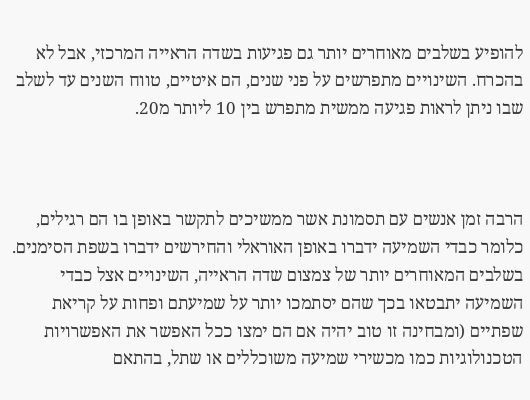להופיע בשלבים מאוחרים יותר גם פגיעות בשדה הראייה המרכזי, אבל לא בהכרח. השינויים מתפרשים על פני שנים, הם איטיים, טווח השנים עד לשלב שבו ניתן לראות פגיעה ממשית מתפרש בין 10 ליותר מ20.



הרבה זמן אנשים עם תסמונת אשר ממשיכים לתקשר באופן בו הם רגילים, כלומר כבדי השמיעה ידברו באופן האוראלי והחירשים ידברו בשפת הסימנים. בשלבים המאוחרים יותר של צמצום שדה הראייה, השינויים אצל כבדי השמיעה יתבטאו בכך שהם יסתמכו יותר על שמיעתם ופחות על קריאת שפתיים (ומבחינה זו טוב יהיה אם הם ימצו ככל האפשר את האפשרויות הטכנולוגיות כמו מכשירי שמיעה משוכללים או שתל, בהתאם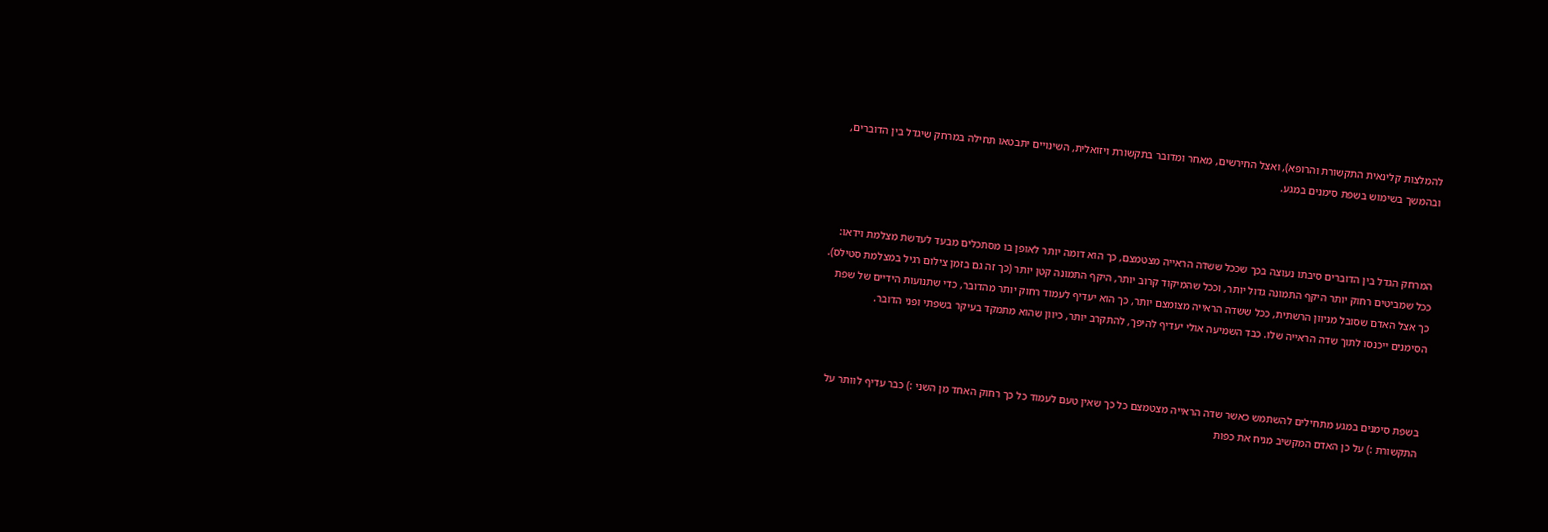להמלצות קלינאית התקשורת והרופא), ואצל החירשים, מאחר ומדובר בתקשורת ויזואלית, השינויים יתבטאו תחילה במרחק שיגדל בין הדוברים, ובהמשך בשימוש בשפת סימנים במגע.



המרחק הגדל בין הדוברים סיבתו נעוצה בכך שככל ששדה הראייה מצטמצם, כך הוא דומה יותר לאופן בו מסתכלים מבעד לעדשת מצלמת וידאו: ככל שמביטים רחוק יותר היקף התמונה גדול יותר, וככל שהמיקוד קרוב יותר, היקף התמונה קטן יותר (כך זה גם בזמן צילום רגיל במצלמת סטילס). כך אצל האדם שסובל מניוון הרשתית, ככל ששדה הראייה מצומצם יותר, כך הוא יעדיף לעמוד רחוק יותר מהדובר, כדי שתנועות הידיים של שפת הסימנים ייכנסו לתוך שדה הראייה שלו. כבד השמיעה אולי יעדיף להיפך, להתקרב יותר, כיוון שהוא מתמקד בעיקר בשפתי ופני הדובר.



בשפת סימנים במגע מתחילים להשתמש כאשר שדה הראייה מצטמצם כל כך שאין טעם לעמוד כל כך רחוק האחד מן השני :) כבר עדיף לוותר על התקשורת :) על כן האדם המקשיב מניח את כפות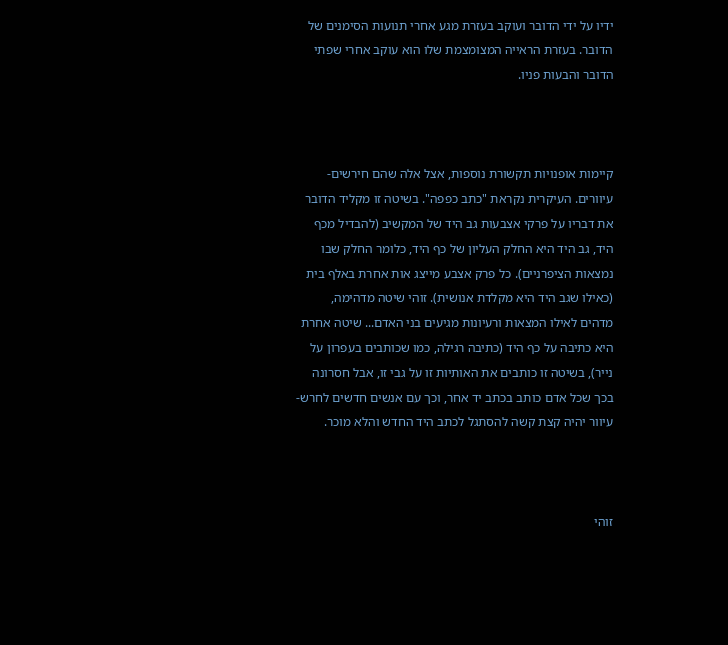ידיו על ידי הדובר ועוקב בעזרת מגע אחרי תנועות הסימנים של הדובר. בעזרת הראייה המצומצמת שלו הוא עוקב אחרי שפתי הדובר והבעות פניו.



קיימות אופנויות תקשורת נוספות, אצל אלה שהם חירשים-עיוורים. העיקרית נקראת "כתב כפפה". בשיטה זו מקליד הדובר את דבריו על פרקי אצבעות גב היד של המקשיב (להבדיל מכף היד, גב היד היא החלק העליון של כף היד, כלומר החלק שבו נמצאות הציפרניים). כל פרק אצבע מייצג אות אחרת באלף בית (כאילו שגב היד היא מקלדת אנושית). זוהי שיטה מדהימה, מדהים לאילו המצאות ורעיונות מגיעים בני האדם... שיטה אחרת היא כתיבה על כף היד (כתיבה רגילה, כמו שכותבים בעפרון על נייר), בשיטה זו כותבים את האותיות זו על גבי זו, אבל חסרונה בכך שכל אדם כותב בכתב יד אחר, וכך עם אנשים חדשים לחרש-עיוור יהיה קצת קשה להסתגל לכתב היד החדש והלא מוכר.



זוהי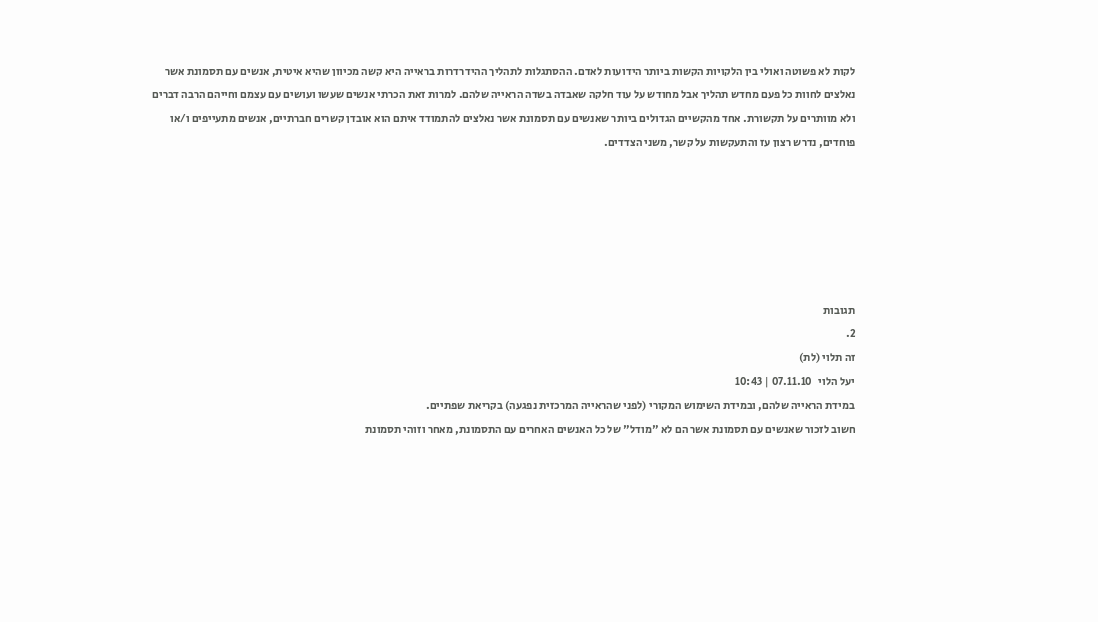לקות לא פשוטה ואולי בין הלקויות הקשות ביותר הידועות לאדם. ההסתגלות לתהליך ההידרדרות בראייה היא קשה מכיוון שהיא איטית, אנשים עם תסמונת אשר נאלצים לחוות כל פעם מחדש תהליך אבל מחודש על עוד חלקה שאבדה בשדה הראייה שלהם. למרות זאת הכרתי אנשים שעשו ועושים עם עצמם וחייהם הרבה דברים ולא מוותרים על תקשורת. אחד מהקשיים הגדולים ביותר שאנשים עם תסמונת אשר נאלצים להתמודד איתם הוא אובדן קשרים חברתיים, אנשים מתעייפים ו/או פוחדים, נדרש רצון עז והתעקשות על קשר, משני הצדדים.






תגובות
2.
זה תלוי (לת)
יעל הלוי   07.11.10 | 10:43
במידת הראייה שלהם, ובמידת השימוש המקורי (לפני שהראייה המרכזית נפגעה) בקריאת שפתיים.
חשוב לזכור שאנשים עם תסמונת אשר הם לא "מודל" של כל האנשים האחרים עם התסמונת, מאחר וזוהי תסמונת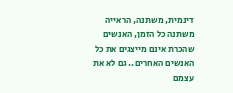דינמית, משתנה, הראייה משתנה כל הזמן, האנשים שהכרת אינם מייצגים את כל האנשים האחרים.. גם לא את עצמם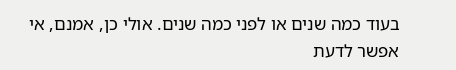בעוד כמה שנים או לפני כמה שנים. אולי כן, אמנם, אי אפשר לדעת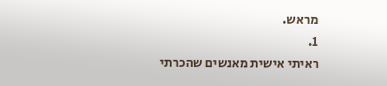מראש.
1.
ראיתי אישית מאנשים שהכרתי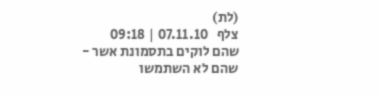(לת)
צלף   07.11.10 | 09:18
שהם לוקים בתסמונת אשר - שהם לא השתמשו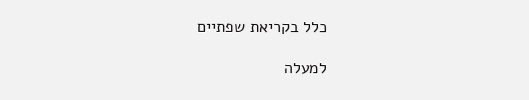כלל בקריאת שפתיים

למעלה